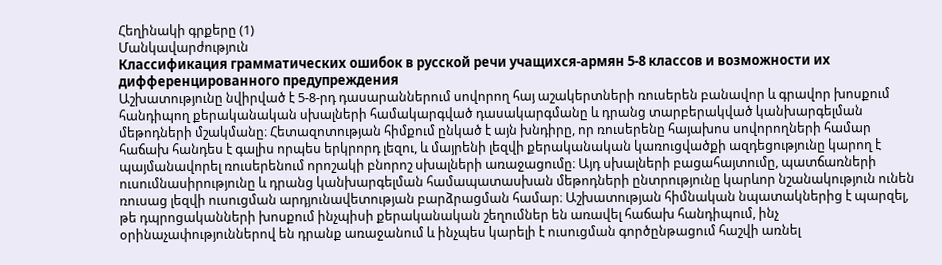Հեղինակի գրքերը (1)
Մանկավարժություն
Классификация грамматических ошибок в русской речи учащихся-армян 5-8 классов и возможности их дифференцированного предупреждения
Աշխատությունը նվիրված է 5-8-րդ դասարաններում սովորող հայ աշակերտների ռուսերեն բանավոր և գրավոր խոսքում հանդիպող քերականական սխալների համակարգված դասակարգմանը և դրանց տարբերակված կանխարգելման մեթոդների մշակմանը։ Հետազոտության հիմքում ընկած է այն խնդիրը, որ ռուսերենը հայախոս սովորողների համար հաճախ հանդես է գալիս որպես երկրորդ լեզու, և մայրենի լեզվի քերականական կառուցվածքի ազդեցությունը կարող է պայմանավորել ռուսերենում որոշակի բնորոշ սխալների առաջացումը։ Այդ սխալների բացահայտումը, պատճառների ուսումնասիրությունը և դրանց կանխարգելման համապատասխան մեթոդների ընտրությունը կարևոր նշանակություն ունեն ռուսաց լեզվի ուսուցման արդյունավետության բարձրացման համար։ Աշխատության հիմնական նպատակներից է պարզել, թե դպրոցականների խոսքում ինչպիսի քերականական շեղումներ են առավել հաճախ հանդիպում, ինչ օրինաչափություններով են դրանք առաջանում և ինչպես կարելի է ուսուցման գործընթացում հաշվի առնել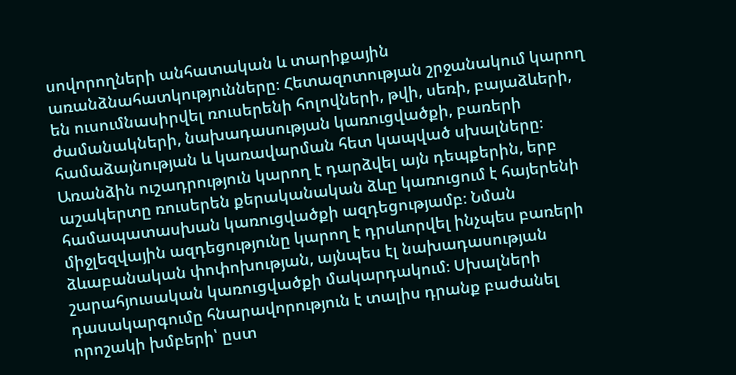սովորողների անհատական և տարիքային առանձնահատկությունները։ Հետազոտության շրջանակում կարող են ուսումնասիրվել ռուսերենի հոլովների, թվի, սեռի, բայաձևերի, ժամանակների, նախադասության կառուցվածքի, բառերի համաձայնության և կառավարման հետ կապված սխալները։ Առանձին ուշադրություն կարող է դարձվել այն դեպքերին, երբ աշակերտը ռուսերեն քերականական ձևը կառուցում է հայերենի համապատասխան կառուցվածքի ազդեցությամբ։ Նման միջլեզվային ազդեցությունը կարող է դրսևորվել ինչպես բառերի ձևաբանական փոփոխության, այնպես էլ նախադասության շարահյուսական կառուցվածքի մակարդակում։ Սխալների դասակարգումը հնարավորություն է տալիս դրանք բաժանել որոշակի խմբերի՝ ըստ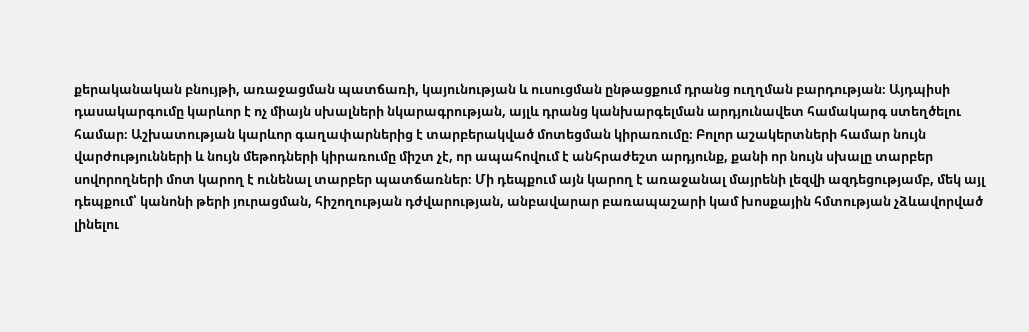քերականական բնույթի, առաջացման պատճառի, կայունության և ուսուցման ընթացքում դրանց ուղղման բարդության։ Այդպիսի դասակարգումը կարևոր է ոչ միայն սխալների նկարագրության, այլև դրանց կանխարգելման արդյունավետ համակարգ ստեղծելու համար։ Աշխատության կարևոր գաղափարներից է տարբերակված մոտեցման կիրառումը։ Բոլոր աշակերտների համար նույն վարժությունների և նույն մեթոդների կիրառումը միշտ չէ, որ ապահովում է անհրաժեշտ արդյունք, քանի որ նույն սխալը տարբեր սովորողների մոտ կարող է ունենալ տարբեր պատճառներ։ Մի դեպքում այն կարող է առաջանալ մայրենի լեզվի ազդեցությամբ, մեկ այլ դեպքում՝ կանոնի թերի յուրացման, հիշողության դժվարության, անբավարար բառապաշարի կամ խոսքային հմտության չձևավորված լինելու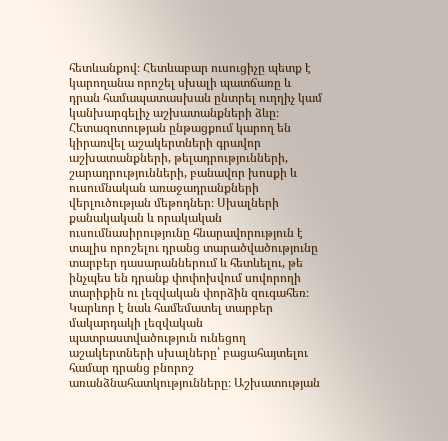հետևանքով։ Հետևաբար ուսուցիչը պետք է կարողանա որոշել սխալի պատճառը և դրան համապատասխան ընտրել ուղղիչ կամ կանխարգելիչ աշխատանքների ձևը։ Հետազոտության ընթացքում կարող են կիրառվել աշակերտների գրավոր աշխատանքների, թելադրությունների, շարադրությունների, բանավոր խոսքի և ուսումնական առաջադրանքների վերլուծության մեթոդներ։ Սխալների քանակական և որակական ուսումնասիրությունը հնարավորություն է տալիս որոշելու դրանց տարածվածությունը տարբեր դասարաններում և հետևելու, թե ինչպես են դրանք փոփոխվում սովորողի տարիքին ու լեզվական փորձին զուգահեռ։ Կարևոր է նաև համեմատել տարբեր մակարդակի լեզվական պատրաստվածություն ունեցող աշակերտների սխալները՝ բացահայտելու համար դրանց բնորոշ առանձնահատկությունները։ Աշխատության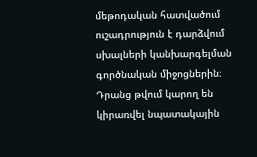մեթոդական հատվածում ուշադրություն է դարձվում սխալների կանխարգելման գործնական միջոցներին։ Դրանց թվում կարող են կիրառվել նպատակային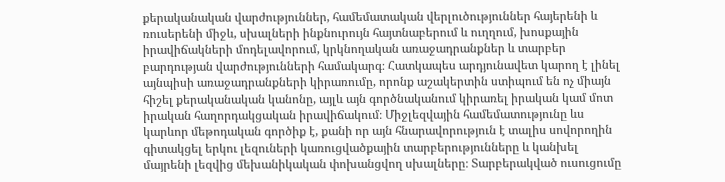քերականական վարժություններ, համեմատական վերլուծություններ հայերենի և ռուսերենի միջև, սխալների ինքնուրույն հայտնաբերում և ուղղում, խոսքային իրավիճակների մոդելավորում, կրկնողական առաջադրանքներ և տարբեր բարդության վարժությունների համակարգ։ Հատկապես արդյունավետ կարող է լինել այնպիսի առաջադրանքների կիրառումը, որոնք աշակերտին ստիպում են ոչ միայն հիշել քերականական կանոնը, այլև այն գործնականում կիրառել իրական կամ մոտ իրական հաղորդակցական իրավիճակում։ Միջլեզվային համեմատությունը ևս կարևոր մեթոդական գործիք է, քանի որ այն հնարավորություն է տալիս սովորողին գիտակցել երկու լեզուների կառուցվածքային տարբերությունները և կանխել մայրենի լեզվից մեխանիկական փոխանցվող սխալները։ Տարբերակված ուսուցումը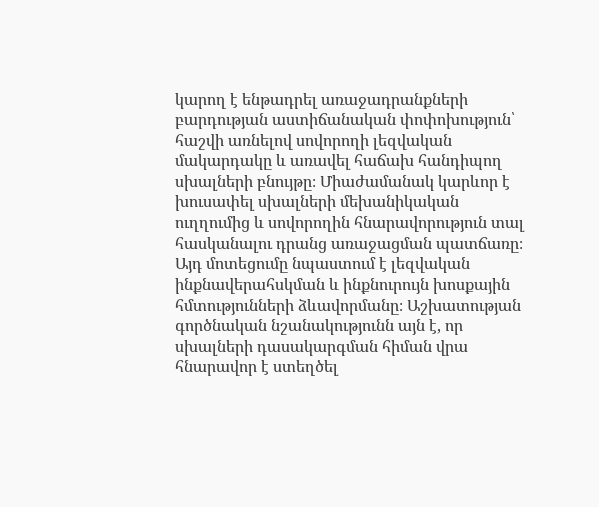կարող է ենթադրել առաջադրանքների բարդության աստիճանական փոփոխություն՝ հաշվի առնելով սովորողի լեզվական մակարդակը և առավել հաճախ հանդիպող սխալների բնույթը։ Միաժամանակ կարևոր է խուսափել սխալների մեխանիկական ուղղումից և սովորողին հնարավորություն տալ հասկանալու դրանց առաջացման պատճառը։ Այդ մոտեցումը նպաստում է լեզվական ինքնավերահսկման և ինքնուրույն խոսքային հմտությունների ձևավորմանը։ Աշխատության գործնական նշանակությունն այն է, որ սխալների դասակարգման հիման վրա հնարավոր է ստեղծել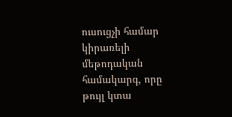ուսուցչի համար կիրառելի մեթոդական համակարգ, որը թույլ կտա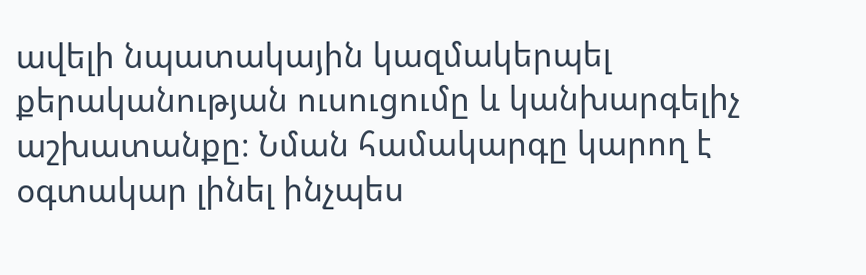ավելի նպատակային կազմակերպել քերականության ուսուցումը և կանխարգելիչ աշխատանքը։ Նման համակարգը կարող է օգտակար լինել ինչպես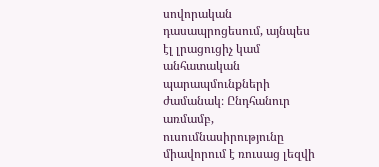սովորական դասապրոցեսում, այնպես էլ լրացուցիչ կամ անհատական պարապմունքների ժամանակ։ Ընդհանուր առմամբ, ուսումնասիրությունը միավորում է ռուսաց լեզվի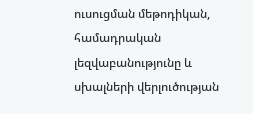ուսուցման մեթոդիկան, համադրական լեզվաբանությունը և սխալների վերլուծության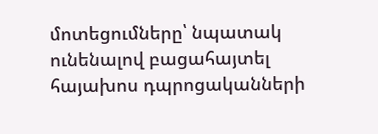մոտեցումները՝ նպատակ ունենալով բացահայտել հայախոս դպրոցականների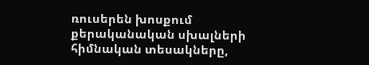ռուսերեն խոսքում քերականական սխալների հիմնական տեսակները,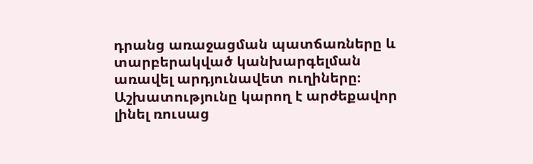դրանց առաջացման պատճառները և տարբերակված կանխարգելման առավել արդյունավետ ուղիները։ Աշխատությունը կարող է արժեքավոր լինել ռուսաց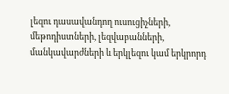լեզու դասավանդող ուսուցիչների, մեթոդիստների, լեզվաբանների, մանկավարժների և երկլեզու կամ երկրորդ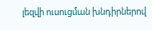լեզվի ուսուցման խնդիրներով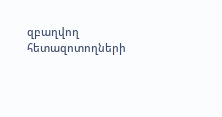զբաղվող հետազոտողների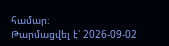համար։
Թարմացվել է՝ 2026-09-02